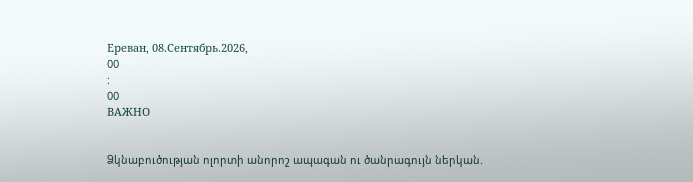Ереван, 08.Сентябрь.2026,
00
:
00
ВАЖНО


Ձկնաբուծության ոլորտի անորոշ ապագան ու ծանրագույն ներկան.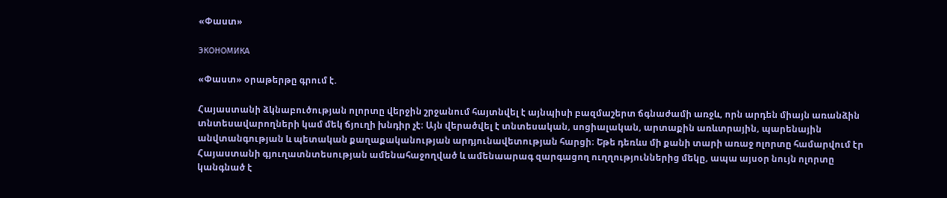«Փաստ»

ЭКОНОМИКА

«Փաստ» օրաթերթը գրում է.

Հայաստանի ձկնաբուծության ոլորտը վերջին շրջանում հայտնվել է այնպիսի բազմաշերտ ճգնաժամի առջև, որն արդեն միայն առանձին տնտեսավարողների կամ մեկ ճյուղի խնդիր չէ։ Այն վերածվել է տնտեսական, սոցիալական, արտաքին առևտրային, պարենային անվտանգության և պետական քաղաքականության արդյունավետության հարցի։ Եթե դեռևս մի քանի տարի առաջ ոլորտը համարվում էր Հայաստանի գյուղատնտեսության ամենահաջողված և ամենաարագ զարգացող ուղղություններից մեկը, ապա այսօր նույն ոլորտը կանգնած է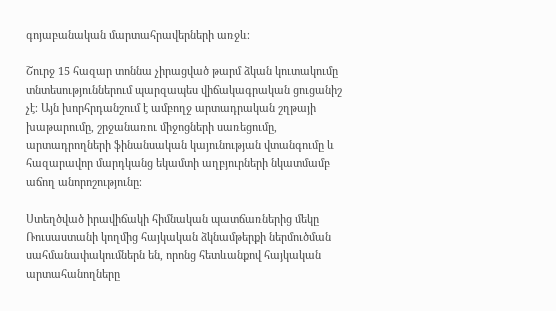գոյաբանական մարտահրավերների առջև։

Շուրջ 15 հազար տոննա չիրացված թարմ ձկան կուտակումը տնտեսություններում պարզապես վիճակագրական ցուցանիշ չէ։ Այն խորհրդանշում է ամբողջ արտադրական շղթայի խաթարումը, շրջանառու միջոցների սառեցումը, արտադրողների ֆինանսական կայունության վտանգումը և հազարավոր մարդկանց եկամտի աղբյուրների նկատմամբ աճող անորոշությունը։

Ստեղծված իրավիճակի հիմնական պատճառներից մեկը Ռուսաստանի կողմից հայկական ձկնամթերքի ներմուծման սահմանափակումներն են, որոնց հետևանքով հայկական արտահանողները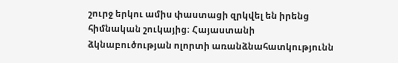շուրջ երկու ամիս փաստացի զրկվել են իրենց հիմնական շուկայից։ Հայաստանի ձկնաբուծության ոլորտի առանձնահատկությունն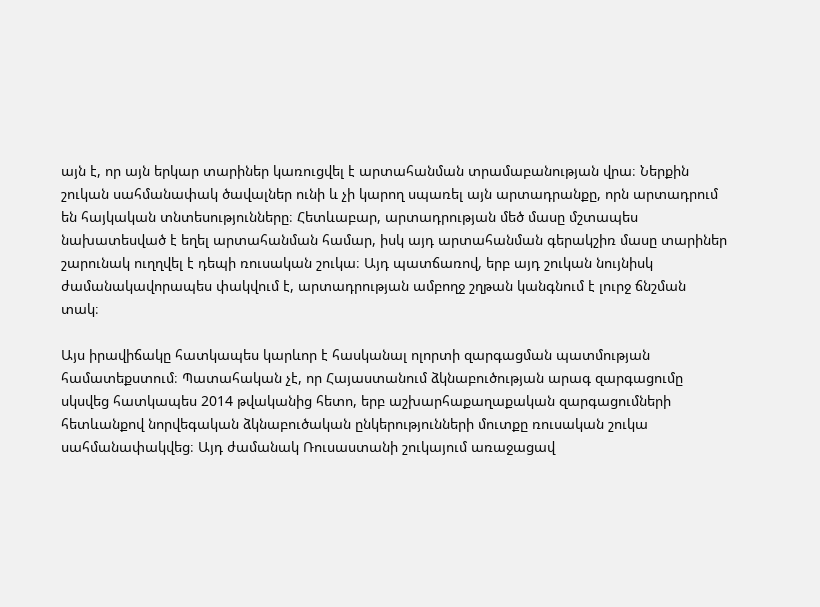այն է, որ այն երկար տարիներ կառուցվել է արտահանման տրամաբանության վրա։ Ներքին շուկան սահմանափակ ծավալներ ունի և չի կարող սպառել այն արտադրանքը, որն արտադրում են հայկական տնտեսությունները։ Հետևաբար, արտադրության մեծ մասը մշտապես նախատեսված է եղել արտահանման համար, իսկ այդ արտահանման գերակշիռ մասը տարիներ շարունակ ուղղվել է դեպի ռուսական շուկա։ Այդ պատճառով, երբ այդ շուկան նույնիսկ ժամանակավորապես փակվում է, արտադրության ամբողջ շղթան կանգնում է լուրջ ճնշման տակ։

Այս իրավիճակը հատկապես կարևոր է հասկանալ ոլորտի զարգացման պատմության համատեքստում։ Պատահական չէ, որ Հայաստանում ձկնաբուծության արագ զարգացումը սկսվեց հատկապես 2014 թվականից հետո, երբ աշխարհաքաղաքական զարգացումների հետևանքով նորվեգական ձկնաբուծական ընկերությունների մուտքը ռուսական շուկա սահմանափակվեց։ Այդ ժամանակ Ռուսաստանի շուկայում առաջացավ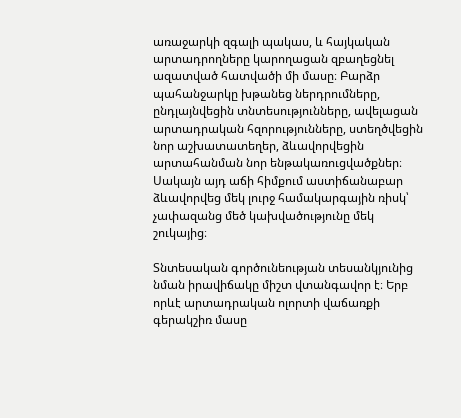առաջարկի զգալի պակաս, և հայկական արտադրողները կարողացան զբաղեցնել ազատված հատվածի մի մասը։ Բարձր պահանջարկը խթանեց ներդրումները, ընդլայնվեցին տնտեսությունները, ավելացան արտադրական հզորությունները, ստեղծվեցին նոր աշխատատեղեր, ձևավորվեցին արտահանման նոր ենթակառուցվածքներ։ Սակայն այդ աճի հիմքում աստիճանաբար ձևավորվեց մեկ լուրջ համակարգային ռիսկ՝ չափազանց մեծ կախվածությունը մեկ շուկայից։

Տնտեսական գործունեության տեսանկյունից նման իրավիճակը միշտ վտանգավոր է։ Երբ որևէ արտադրական ոլորտի վաճառքի գերակշիռ մասը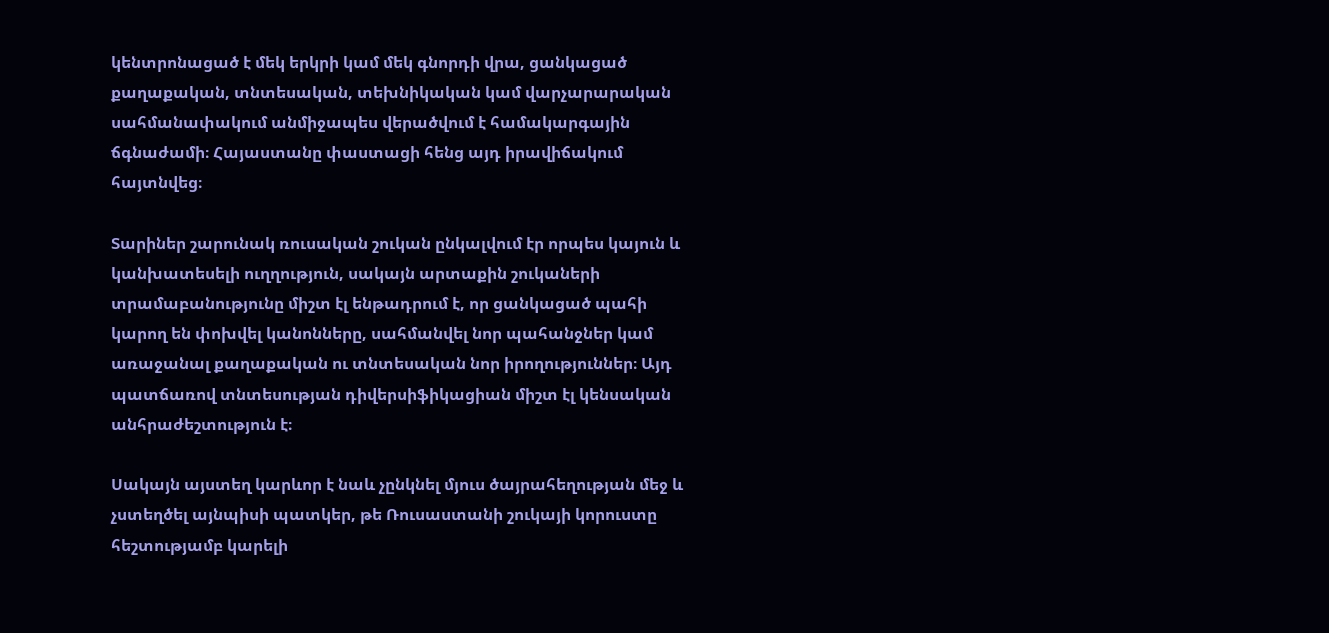կենտրոնացած է մեկ երկրի կամ մեկ գնորդի վրա, ցանկացած քաղաքական, տնտեսական, տեխնիկական կամ վարչարարական սահմանափակում անմիջապես վերածվում է համակարգային ճգնաժամի։ Հայաստանը փաստացի հենց այդ իրավիճակում հայտնվեց։

Տարիներ շարունակ ռուսական շուկան ընկալվում էր որպես կայուն և կանխատեսելի ուղղություն, սակայն արտաքին շուկաների տրամաբանությունը միշտ էլ ենթադրում է, որ ցանկացած պահի կարող են փոխվել կանոնները, սահմանվել նոր պահանջներ կամ առաջանալ քաղաքական ու տնտեսական նոր իրողություններ։ Այդ պատճառով տնտեսության դիվերսիֆիկացիան միշտ էլ կենսական անհրաժեշտություն է։

Սակայն այստեղ կարևոր է նաև չընկնել մյուս ծայրահեղության մեջ և չստեղծել այնպիսի պատկեր, թե Ռուսաստանի շուկայի կորուստը հեշտությամբ կարելի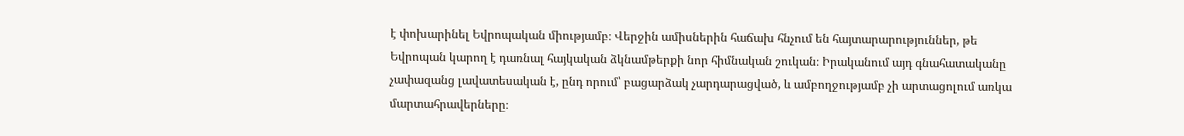է փոխարինել Եվրոպական միությամբ։ Վերջին ամիսներին հաճախ հնչում են հայտարարություններ, թե Եվրոպան կարող է դառնալ հայկական ձկնամթերքի նոր հիմնական շուկան։ Իրականում այդ գնահատականը չափազանց լավատեսական է, ընդ որում՝ բացարձակ չարդարացված, և ամբողջությամբ չի արտացոլում առկա մարտահրավերները։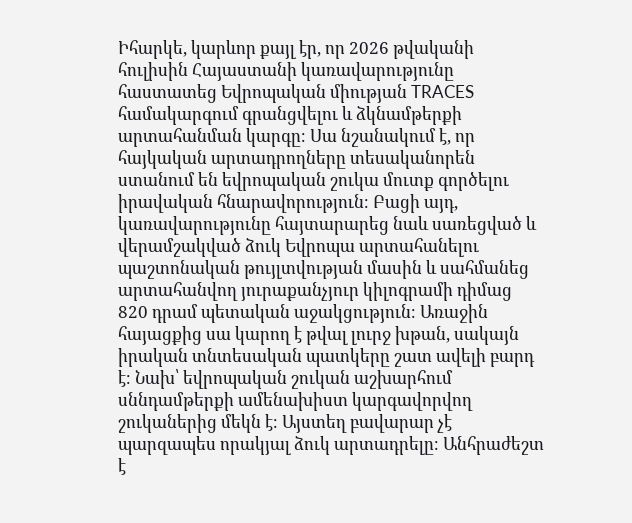Իհարկե, կարևոր քայլ էր, որ 2026 թվականի հուլիսին Հայաստանի կառավարությունը հաստատեց Եվրոպական միության TRACES համակարգում գրանցվելու և ձկնամթերքի արտահանման կարգը։ Սա նշանակում է, որ հայկական արտադրողները տեսականորեն ստանում են եվրոպական շուկա մուտք գործելու իրավական հնարավորություն։ Բացի այդ, կառավարությունը հայտարարեց նաև սառեցված և վերամշակված ձուկ Եվրոպա արտահանելու պաշտոնական թույլտվության մասին և սահմանեց արտահանվող յուրաքանչյուր կիլոգրամի դիմաց 820 դրամ պետական աջակցություն։ Առաջին հայացքից սա կարող է թվալ լուրջ խթան, սակայն իրական տնտեսական պատկերը շատ ավելի բարդ է։ Նախ՝ եվրոպական շուկան աշխարհում սննդամթերքի ամենախիստ կարգավորվող շուկաներից մեկն է։ Այստեղ բավարար չէ պարզապես որակյալ ձուկ արտադրելը։ Անհրաժեշտ է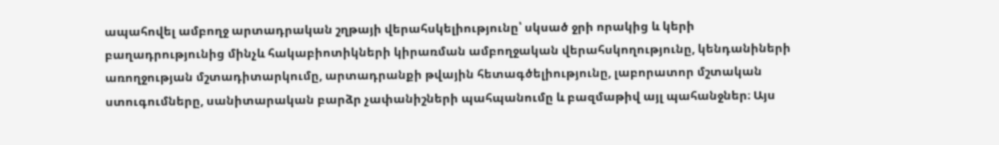ապահովել ամբողջ արտադրական շղթայի վերահսկելիությունը՝ սկսած ջրի որակից և կերի բաղադրությունից մինչև հակաբիոտիկների կիրառման ամբողջական վերահսկողությունը, կենդանիների առողջության մշտադիտարկումը, արտադրանքի թվային հետագծելիությունը, լաբորատոր մշտական ստուգումները, սանիտարական բարձր չափանիշների պահպանումը և բազմաթիվ այլ պահանջներ։ Այս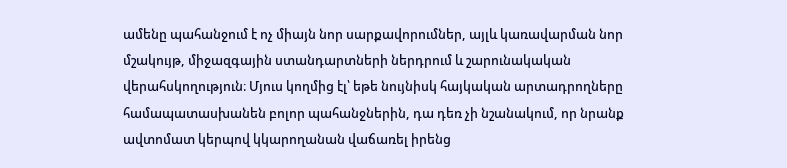ամենը պահանջում է ոչ միայն նոր սարքավորումներ, այլև կառավարման նոր մշակույթ, միջազգային ստանդարտների ներդրում և շարունակական վերահսկողություն։ Մյուս կողմից էլ՝ եթե նույնիսկ հայկական արտադրողները համապատասխանեն բոլոր պահանջներին, դա դեռ չի նշանակում, որ նրանք ավտոմատ կերպով կկարողանան վաճառել իրենց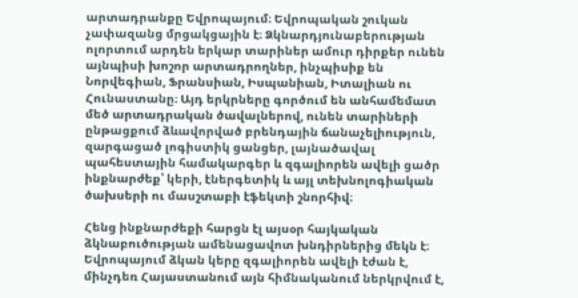արտադրանքը Եվրոպայում։ Եվրոպական շուկան չափազանց մրցակցային է։ Ձկնարդյունաբերության ոլորտում արդեն երկար տարիներ ամուր դիրքեր ունեն այնպիսի խոշոր արտադրողներ, ինչպիսիք են Նորվեգիան, Ֆրանսիան, Իսպանիան, Իտալիան ու Հունաստանը։ Այդ երկրները գործում են անհամեմատ մեծ արտադրական ծավալներով, ունեն տարիների ընթացքում ձևավորված բրենդային ճանաչելիություն, զարգացած լոգիստիկ ցանցեր, լայնածավալ պահեստային համակարգեր և զգալիորեն ավելի ցածր ինքնարժեք՝ կերի, էներգետիկ և այլ տեխնոլոգիական ծախսերի ու մասշտաբի էֆեկտի շնորհիվ։

Հենց ինքնարժեքի հարցն էլ այսօր հայկական ձկնաբուծության ամենացավոտ խնդիրներից մեկն է։ Եվրոպայում ձկան կերը զգալիորեն ավելի էժան է, մինչդեռ Հայաստանում այն հիմնականում ներկրվում է,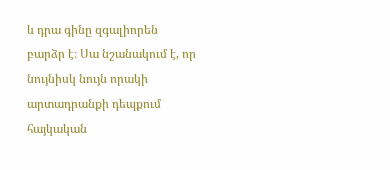և դրա գինը զգալիորեն բարձր է։ Սա նշանակում է, որ նույնիսկ նույն որակի արտադրանքի դեպքում հայկական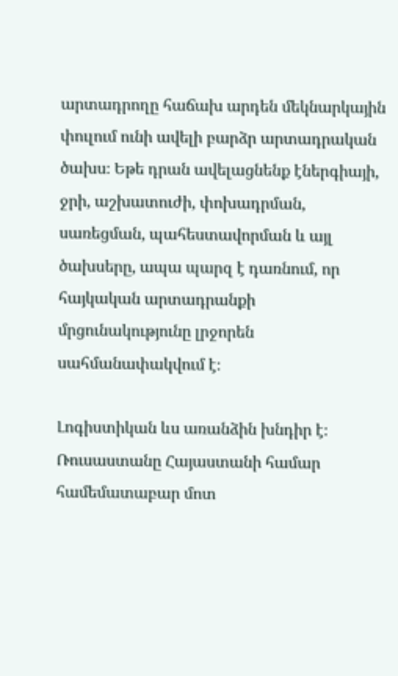արտադրողը հաճախ արդեն մեկնարկային փուլում ունի ավելի բարձր արտադրական ծախս։ Եթե դրան ավելացնենք էներգիայի, ջրի, աշխատուժի, փոխադրման, սառեցման, պահեստավորման և այլ ծախսերը, ապա պարզ է դառնում, որ հայկական արտադրանքի մրցունակությունը լրջորեն սահմանափակվում է։

Լոգիստիկան ևս առանձին խնդիր է։ Ռուսաստանը Հայաստանի համար համեմատաբար մոտ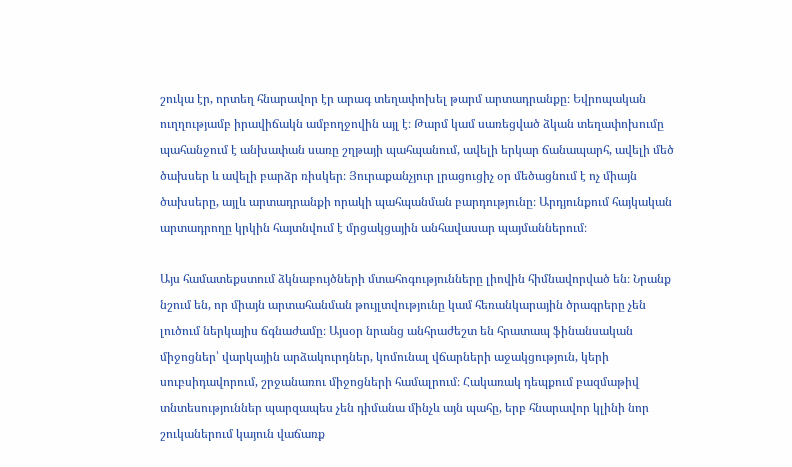շուկա էր, որտեղ հնարավոր էր արագ տեղափոխել թարմ արտադրանքը։ Եվրոպական ուղղությամբ իրավիճակն ամբողջովին այլ է։ Թարմ կամ սառեցված ձկան տեղափոխումը պահանջում է անխափան սառը շղթայի պահպանում, ավելի երկար ճանապարհ, ավելի մեծ ծախսեր և ավելի բարձր ռիսկեր։ Յուրաքանչյուր լրացուցիչ օր մեծացնում է ոչ միայն ծախսերը, այլև արտադրանքի որակի պահպանման բարդությունը։ Արդյունքում հայկական արտադրողը կրկին հայտնվում է մրցակցային անհավասար պայմաններում։

Այս համատեքստում ձկնաբույծների մտահոգությունները լիովին հիմնավորված են։ Նրանք նշում են, որ միայն արտահանման թույլտվությունը կամ հեռանկարային ծրագրերը չեն լուծում ներկայիս ճգնաժամը։ Այսօր նրանց անհրաժեշտ են հրատապ ֆինանսական միջոցներ՝ վարկային արձակուրդներ, կոմունալ վճարների աջակցություն, կերի սուբսիդավորում, շրջանառու միջոցների համալրում։ Հակառակ դեպքում բազմաթիվ տնտեսություններ պարզապես չեն դիմանա մինչև այն պահը, երբ հնարավոր կլինի նոր շուկաներում կայուն վաճառք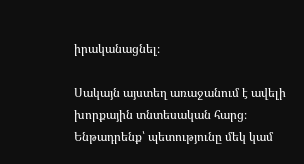իրականացնել։

Սակայն այստեղ առաջանում է ավելի խորքային տնտեսական հարց։ Ենթադրենք՝ պետությունը մեկ կամ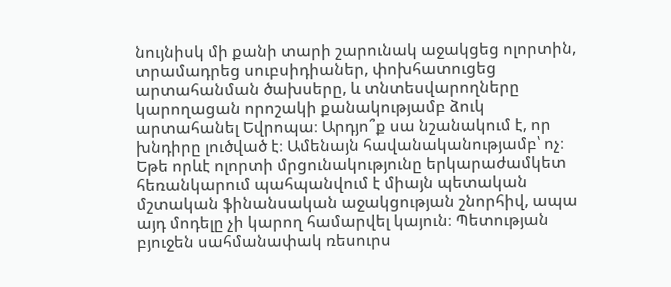նույնիսկ մի քանի տարի շարունակ աջակցեց ոլորտին, տրամադրեց սուբսիդիաներ, փոխհատուցեց արտահանման ծախսերը, և տնտեսվարողները կարողացան որոշակի քանակությամբ ձուկ արտահանել Եվրոպա։ Արդյո՞ք սա նշանակում է, որ խնդիրը լուծված է։ Ամենայն հավանականությամբ՝ ոչ։ Եթե որևէ ոլորտի մրցունակությունը երկարաժամկետ հեռանկարում պահպանվում է միայն պետական մշտական ֆինանսական աջակցության շնորհիվ, ապա այդ մոդելը չի կարող համարվել կայուն։ Պետության բյուջեն սահմանափակ ռեսուրս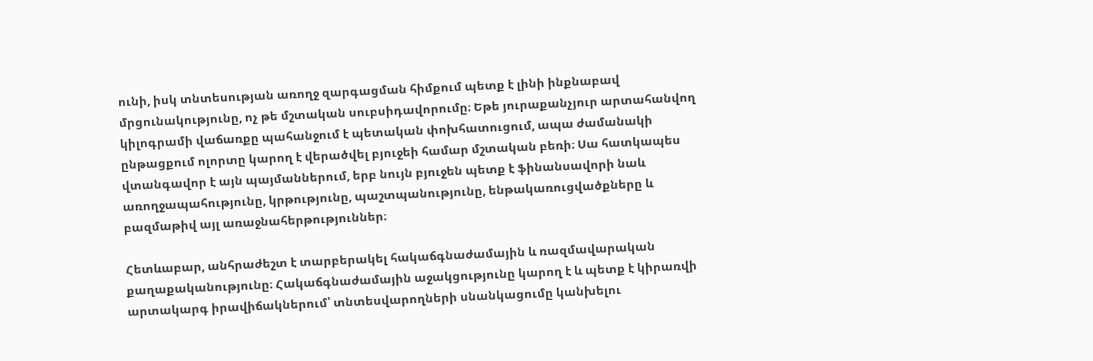ունի, իսկ տնտեսության առողջ զարգացման հիմքում պետք է լինի ինքնաբավ մրցունակությունը, ոչ թե մշտական սուբսիդավորումը։ Եթե յուրաքանչյուր արտահանվող կիլոգրամի վաճառքը պահանջում է պետական փոխհատուցում, ապա ժամանակի ընթացքում ոլորտը կարող է վերածվել բյուջեի համար մշտական բեռի։ Սա հատկապես վտանգավոր է այն պայմաններում, երբ նույն բյուջեն պետք է ֆինանսավորի նաև առողջապահությունը, կրթությունը, պաշտպանությունը, ենթակառուցվածքները և բազմաթիվ այլ առաջնահերթություններ։

Հետևաբար, անհրաժեշտ է տարբերակել հակաճգնաժամային և ռազմավարական քաղաքականությունը։ Հակաճգնաժամային աջակցությունը կարող է և պետք է կիրառվի արտակարգ իրավիճակներում՝ տնտեսվարողների սնանկացումը կանխելու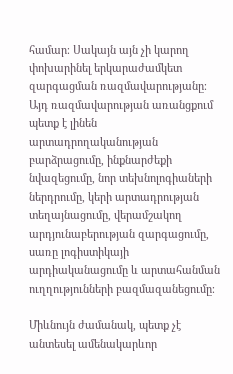համար։ Սակայն այն չի կարող փոխարինել երկարաժամկետ զարգացման ռազմավարությանը։ Այդ ռազմավարության առանցքում պետք է լինեն արտադրողականության բարձրացումը, ինքնարժեքի նվազեցումը, նոր տեխնոլոգիաների ներդրումը, կերի արտադրության տեղայնացումը, վերամշակող արդյունաբերության զարգացումը, սառը լոգիստիկայի արդիականացումը և արտահանման ուղղությունների բազմազանեցումը։

Միևնույն ժամանակ, պետք չէ անտեսել ամենակարևոր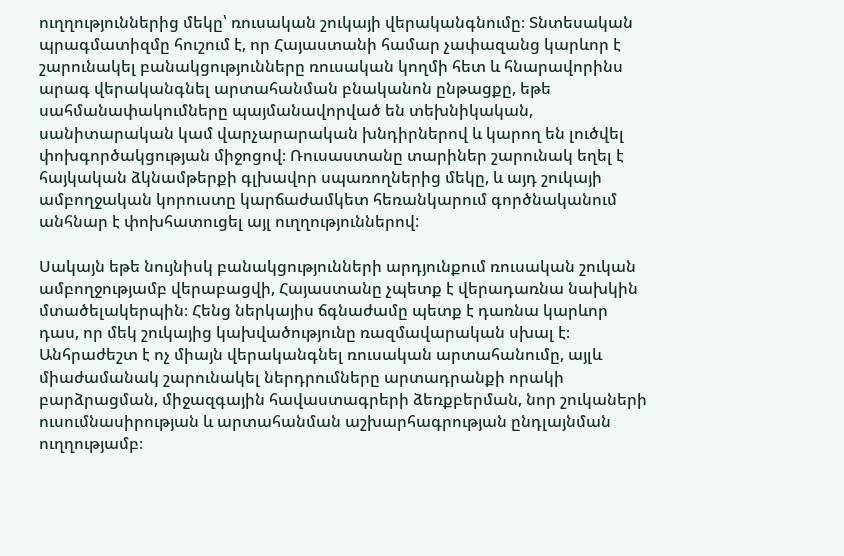ուղղություններից մեկը՝ ռուսական շուկայի վերականգնումը։ Տնտեսական պրագմատիզմը հուշում է, որ Հայաստանի համար չափազանց կարևոր է շարունակել բանակցությունները ռուսական կողմի հետ և հնարավորինս արագ վերականգնել արտահանման բնականոն ընթացքը, եթե սահմանափակումները պայմանավորված են տեխնիկական, սանիտարական կամ վարչարարական խնդիրներով և կարող են լուծվել փոխգործակցության միջոցով։ Ռուսաստանը տարիներ շարունակ եղել է հայկական ձկնամթերքի գլխավոր սպառողներից մեկը, և այդ շուկայի ամբողջական կորուստը կարճաժամկետ հեռանկարում գործնականում անհնար է փոխհատուցել այլ ուղղություններով:

Սակայն եթե նույնիսկ բանակցությունների արդյունքում ռուսական շուկան ամբողջությամբ վերաբացվի, Հայաստանը չպետք է վերադառնա նախկին մտածելակերպին։ Հենց ներկայիս ճգնաժամը պետք է դառնա կարևոր դաս, որ մեկ շուկայից կախվածությունը ռազմավարական սխալ է։ Անհրաժեշտ է ոչ միայն վերականգնել ռուսական արտահանումը, այլև միաժամանակ շարունակել ներդրումները արտադրանքի որակի բարձրացման, միջազգային հավաստագրերի ձեռքբերման, նոր շուկաների ուսումնասիրության և արտահանման աշխարհագրության ընդլայնման ուղղությամբ։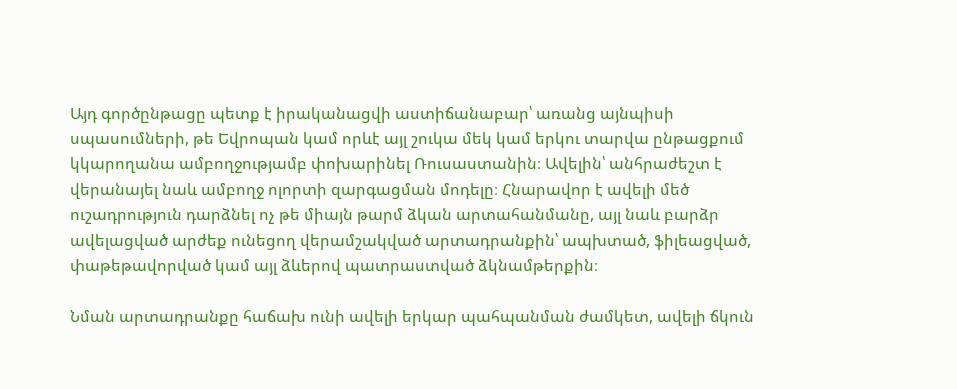Այդ գործընթացը պետք է իրականացվի աստիճանաբար՝ առանց այնպիսի սպասումների, թե Եվրոպան կամ որևէ այլ շուկա մեկ կամ երկու տարվա ընթացքում կկարողանա ամբողջությամբ փոխարինել Ռուսաստանին։ Ավելին՝ անհրաժեշտ է վերանայել նաև ամբողջ ոլորտի զարգացման մոդելը։ Հնարավոր է ավելի մեծ ուշադրություն դարձնել ոչ թե միայն թարմ ձկան արտահանմանը, այլ նաև բարձր ավելացված արժեք ունեցող վերամշակված արտադրանքին՝ ապխտած, ֆիլեացված, փաթեթավորված կամ այլ ձևերով պատրաստված ձկնամթերքին։

Նման արտադրանքը հաճախ ունի ավելի երկար պահպանման ժամկետ, ավելի ճկուն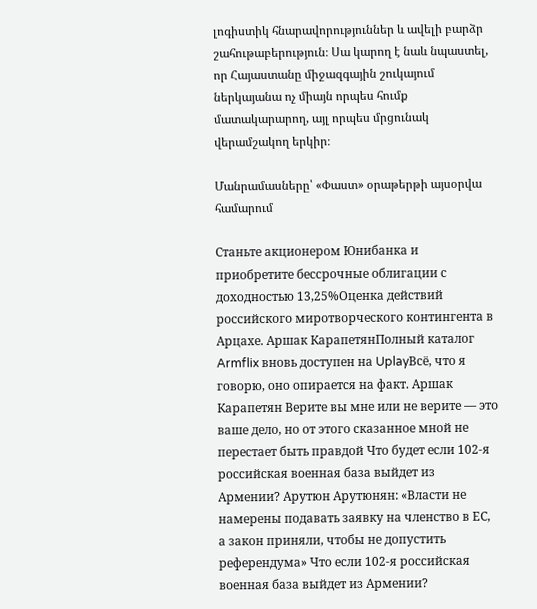լոգիստիկ հնարավորություններ և ավելի բարձր շահութաբերություն։ Սա կարող է նաև նպաստել, որ Հայաստանը միջազգային շուկայում ներկայանա ոչ միայն որպես հումք մատակարարող, այլ որպես մրցունակ վերամշակող երկիր։

Մանրամասները՝ «Փաստ» օրաթերթի այսօրվա համարում

Станьте акционером Юнибанка и приобретите бессрочные облигации с доходностью 13,25%Оценка действий российского миротворческого контингента в Арцахе. Аршак КарапетянПолный каталог Armflix вновь доступен на UplayВсё, что я говорю, оно опирается на факт. Аршак Карапетян Верите вы мне или не верите — это ваше дело, но от этого сказанное мной не перестает быть правдой Что будет если 102-я российская военная база выйдет из Армении? Арутюн Арутюнян: «Власти не намерены подавать заявку на членство в ЕС, а закон приняли, чтобы не допустить референдума» Что если 102-я российская военная база выйдет из Армении?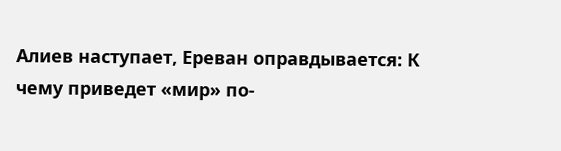Алиев наступает, Ереван оправдывается: К чему приведет «мир» по-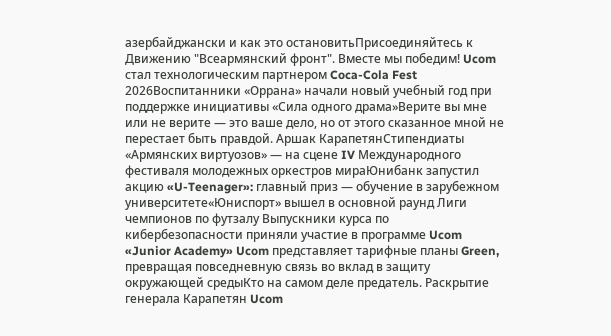азербайджански и как это остановитьПрисоединяйтесь к Движению "Всеармянский фронт". Вместе мы победим! Ucom стал технологическим партнером Coca-Cola Fest 2026Воспитанники «Оррана» начали новый учебный год при поддержке инициативы «Сила одного драма»Верите вы мне или не верите — это ваше дело, но от этого сказанное мной не перестает быть правдой. Аршак КарапетянСтипендиаты «Армянских виртуозов» — на сцене IV Международного фестиваля молодежных оркестров мираЮнибанк запустил акцию «U-Teenager»: главный приз — обучение в зарубежном университете«Юниспорт» вышел в основной раунд Лиги чемпионов по футзалу Выпускники курса по кибербезопасности приняли участие в программе Ucom «Junior Academy» Ucom представляет тарифные планы Green, превращая повседневную связь во вклад в защиту окружающей средыКто на самом деле предатель. Раскрытие генерала Карапетян Ucom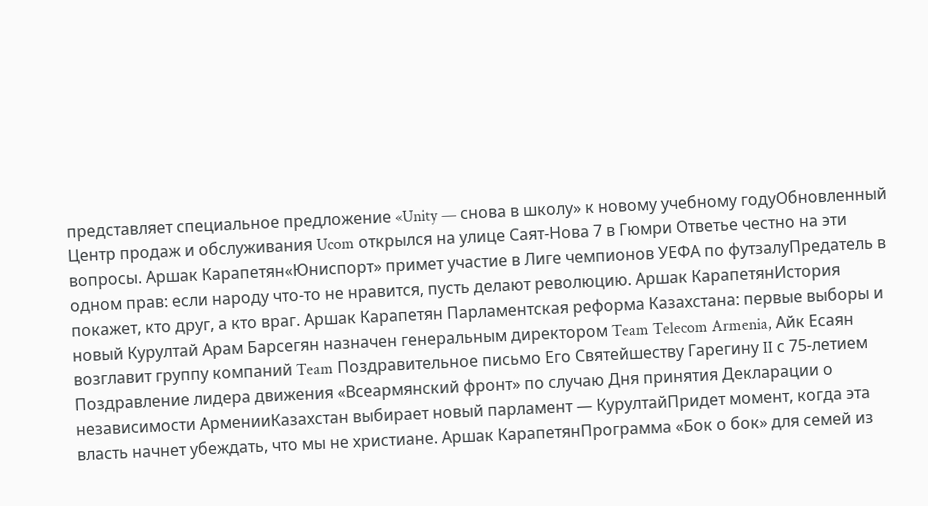представляет специальное предложение «Unity — снова в школу» к новому учебному годуОбновленный Центр продаж и обслуживания Ucom открылся на улице Саят-Нова 7 в Гюмри Ответье честно на эти вопросы. Аршак Карапетян«Юниспорт» примет участие в Лиге чемпионов УЕФА по футзалуПредатель в одном прав: если народу что-то не нравится, пусть делают революцию. Аршак КарапетянИстория покажет, кто друг, а кто враг. Аршак Карапетян Парламентская реформа Казахстана: первые выборы и новый Курултай Арам Барсегян назначен генеральным директором Team Telecom Armenia, Айк Есаян возглавит группу компаний Team Поздравительное письмо Его Святейшеству Гарегину II с 75-летием Поздравление лидера движения «Всеармянский фронт» по случаю Дня принятия Декларации о независимости АрменииКазахстан выбирает новый парламент — КурултайПридет момент, когда эта власть начнет убеждать, что мы не христиане. Аршак КарапетянПрограмма «Бок о бок» для семей из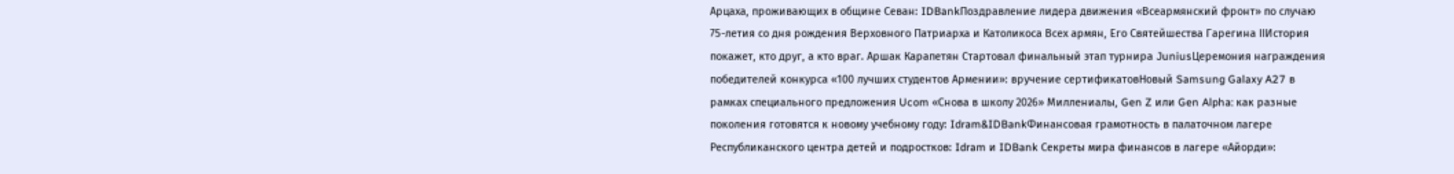Арцаха, проживающих в общине Севан: IDBankПоздравление лидера движения «Всеармянский фронт» по случаю 75-летия со дня рождения Верховного Патриарха и Католикоса Всех армян, Его Святейшества Гарегина IIИстория покажет, кто друг, а кто враг. Аршак Карапетян Стартовал финальный этап турнира JuniusЦеремония награждения победителей конкурса «100 лучших студентов Армении»: вручение сертификатовНовый Samsung Galaxy A27 в рамках специального предложения Ucom «Снова в школу 2026» Миллениалы, Gen Z или Gen Alpha: как разные поколения готовятся к новому учебному году: Idram&IDBankФинансовая грамотность в палаточном лагере Республиканского центра детей и подростков: Idram и IDBank Секреты мира финансов в лагере «Айорди»: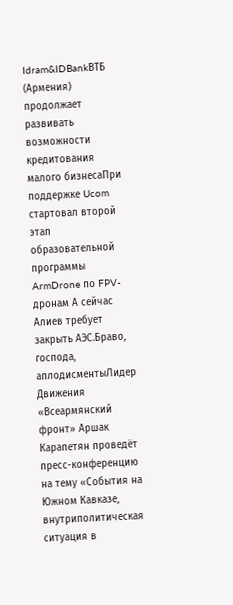Idram&IDBankВТБ (Армения) продолжает развивать возможности кредитования малого бизнесаПри поддержке Ucom стартовал второй этап образовательной программы ArmDrone по FPV-дронам А сейчас Алиев требует закрыть АЭС.Браво, господа, аплодисментыЛидер Движения «Всеармянский фронт» Аршак Карапетян проведёт пресс-конференцию на тему «События на Южном Кавказе, внутриполитическая ситуация в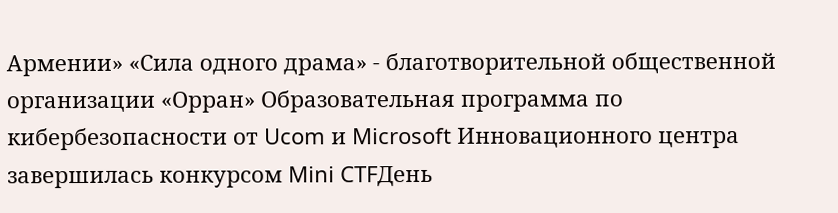Армении» «Сила одного драма» - благотворительной общественной организации «Орран» Образовательная программа по кибербезопасности от Ucom и Microsoft Инновационного центра завершилась конкурсом Mini CTFДень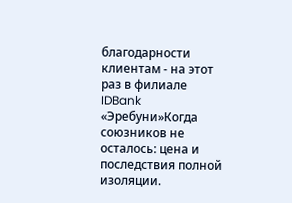благодарности клиентам - на этот раз в филиале IDBank «Эребуни»Когда союзников не осталось: цена и последствия полной изоляции.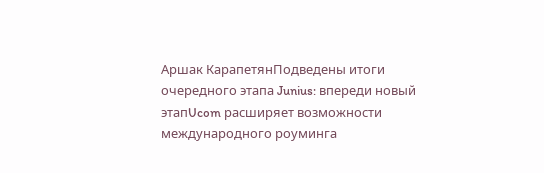Аршак КарапетянПодведены итоги очередного этапа Junius: впереди новый этапUcom расширяет возможности международного роуминга